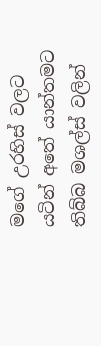මගේ උරහිස් වලට යටින් අතේ යාන්තමට තිබ්බ මශල්ස් වලින්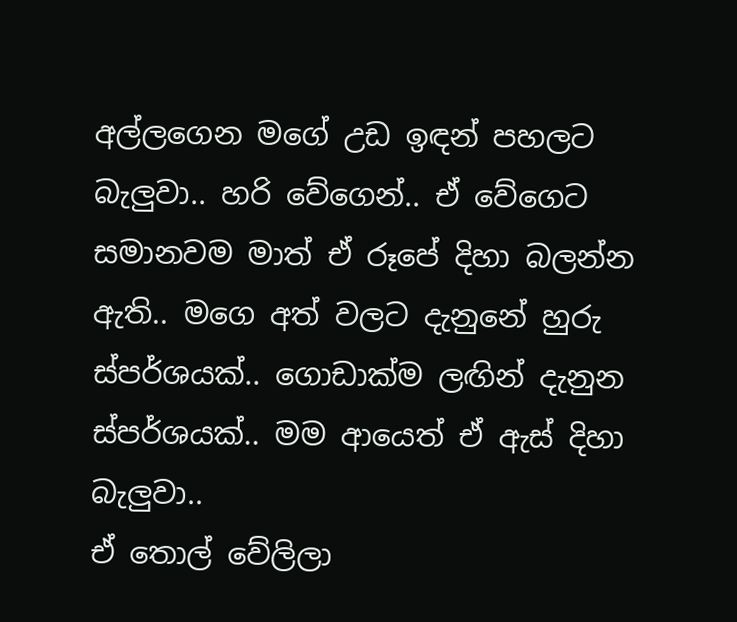අල්ලගෙන මගේ උඩ ඉඳන් පහලට බැලුවා.. හරි වේගෙන්.. ඒ වේගෙට සමානවම මාත් ඒ රූපේ දිහා බලන්න ඇති.. මගෙ අත් වලට දැනුනේ හුරු ස්පර්ශයක්.. ගොඩාක්ම ලඟින් දැනුන ස්පර්ශයක්.. මම ආයෙත් ඒ ඇස් දිහා බැලුවා..
ඒ තොල් වේලිලා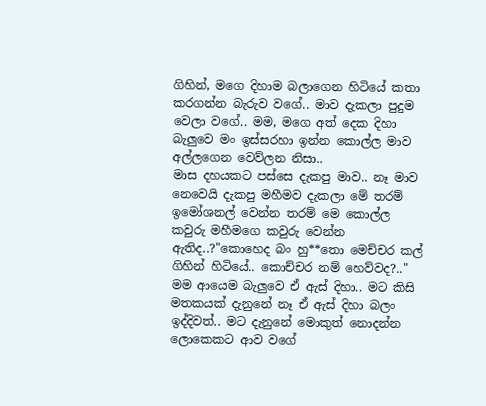ගිහින්, මගෙ දිහාම බලාගෙන හිටියේ කතා කරගන්න බැරුව වගේ.. මාව දැකලා පුදුම වෙලා වගේ.. මම, මගෙ අත් දෙක දිහා බැලුවෙ මං ඉස්සරහා ඉන්න කොල්ල මාව අල්ලගෙන වෙව්ලන නිසා..
මාස දහයකට පස්සෙ දැකපු මාව.. නෑ මාව නෙවෙයි දැකපු මහීමව දැකලා මේ තරම් ඉමෝශනල් වෙන්න තරම් මෙ කොල්ල කවුරු මහීමගෙ කවුරු වෙන්න ඇතිද..?"කොහෙද බං හු**තො මෙච්චර කල් ගිහින් හිටියේ.. කොච්චර නම් හෙව්වද?.."
මම ආයෙම බැලුවෙ ඒ ඇස් දිහා.. මට කිසි මතකයක් දැනුනේ නෑ ඒ ඇස් දිහා බලං ඉද්දිවත්.. මට දැනුනේ මොකුත් නොදන්න ලොකෙකට ආව වගේ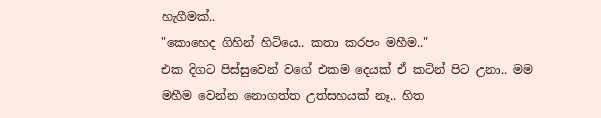හැගීමක්..
"කොහෙද ගිහින් හිටියෙ.. කතා කරපං මහීම.."
එක දිගට පිස්සුවෙන් වගේ එකම දෙයක් ඒ කටින් පිට උනා.. මම මහීම වෙන්න නොගත්ත උත්සහයක් නෑ.. හිත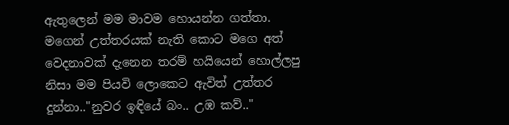ඇතුලෙන් මම මාවම හොයන්න ගත්තා.
මගෙන් උත්තරයක් නැති කොට මගෙ අත් වෙදනාවක් දැනෙන තරම් හයියෙන් හොල්ලපු නිසා මම පියවි ලොකෙට ඇවිත් උත්තර දුන්නා.."නුවර ඉඳියේ බං.. උඹ කව්.."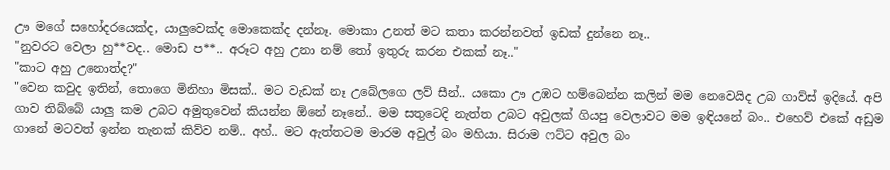ඌ මගේ සහෝදරයෙක්ද, යාලුවෙක්ද මොකෙක්ද දන්නෑ. මොකා උනත් මට කතා කරන්නවත් ඉඩක් දුන්නෙ නෑ..
"නුවරට වෙලා හු**වද.. මොඩ ප**.. අරූට අහු උනා නම් තෝ ඉතුරු කරන එකක් නෑ.."
"කාට අහු උනොත්ද?"
"වෙන කවුද ඉතින්, තොගෙ මිනිහා මිසක්.. මට වැඩක් නෑ උබේලගෙ ලව් සීන්.. යකො ඌ උඹට හම්බෙන්න කලින් මම නෙවෙයිද උබ ගාව්ස් ඉදියේ. අපි ගාව තිබ්බේ යාලු කම උබට අමුතුවෙන් කියන්න ඕනේ නෑනේ.. මම සතුටෙදි නැත්ත උබට අවුලක් ගියපු වෙලාවට මම ඉඳියනේ බං.. එහෙව් එකේ අඩුම ගානේ මටවත් ඉන්න තැනක් කිව්ව නම්.. අහ්.. මට ඇත්තටම මාරම අවුල් බං මහියා. සිරාම ෆට්ට අවුල බං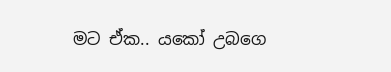මට ඒක.. යකෝ උබගෙ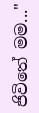ජිවිතේ මම..."